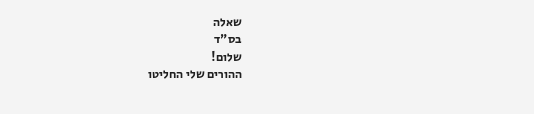שאלה
בס"ד
שלום!
ההורים שלי החליטו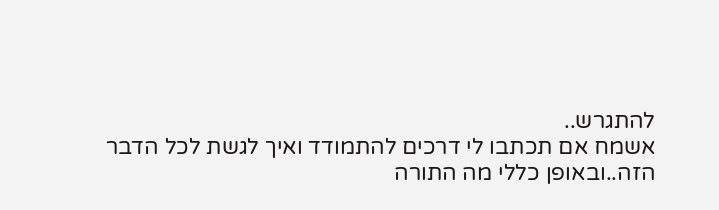להתגרש..
אשמח אם תכתבו לי דרכים להתמודד ואיך לגשת לכל הדבר הזה..ובאופן כללי מה התורה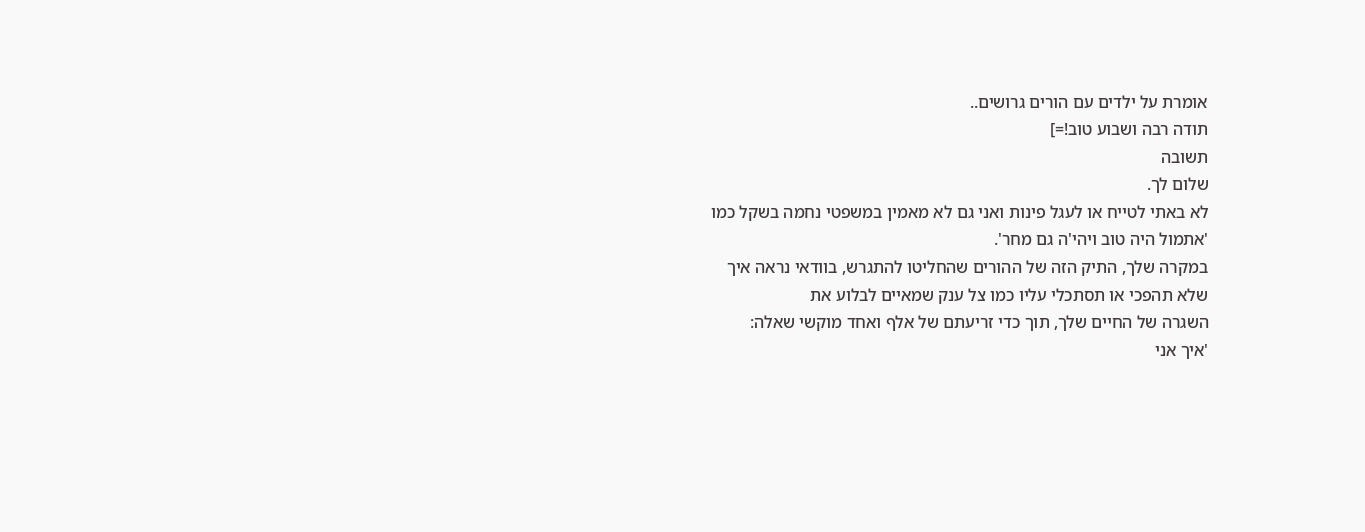אומרת על ילדים עם הורים גרושים..
תודה רבה ושבוע טוב!=]
תשובה
שלום לך.
לא באתי לטייח או לעגל פינות ואני גם לא מאמין במשפטי נחמה בשקל כמו
'אתמול היה טוב ויהי'ה גם מחר'.
במקרה שלך, התיק הזה של ההורים שהחליטו להתגרש, בוודאי נראה איך
שלא תהפכי או תסתכלי עליו כמו צל ענק שמאיים לבלוע את
השגרה של החיים שלך, תוך כדי זריעתם של אלף ואחד מוקשי שאלה:
'איך אני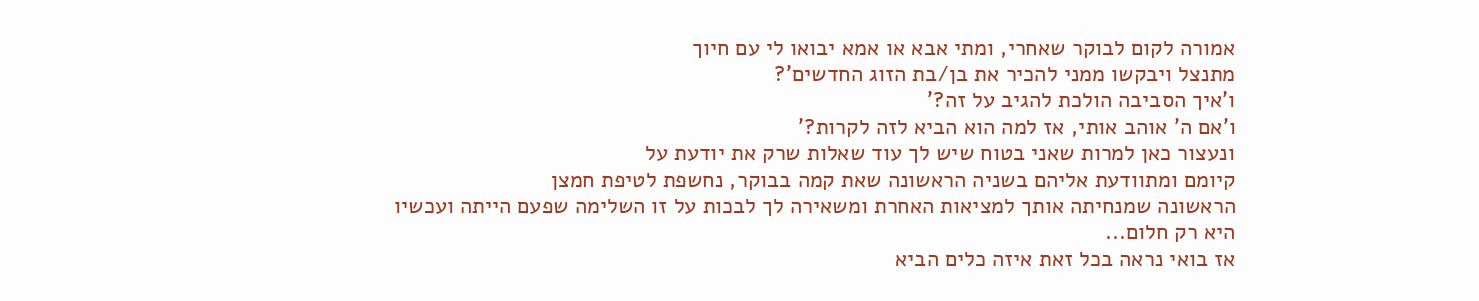אמורה לקום לבוקר שאחרי, ומתי אבא או אמא יבואו לי עם חיוך
מתנצל ויבקשו ממני להכיר את בן/בת הזוג החדשים'?
ו'איך הסביבה הולכת להגיב על זה?'
ו'אם ה' אוהב אותי, אז למה הוא הביא לזה לקרות?'
ונעצור כאן למרות שאני בטוח שיש לך עוד שאלות שרק את יודעת על
קיומם ומתוודעת אליהם בשניה הראשונה שאת קמה בבוקר, נחשפת לטיפת חמצן
הראשונה שמנחיתה אותך למציאות האחרת ומשאירה לך לבכות על זו השלימה שפעם הייתה ועכשיו
היא רק חלום...
אז בואי נראה בכל זאת איזה כלים הביא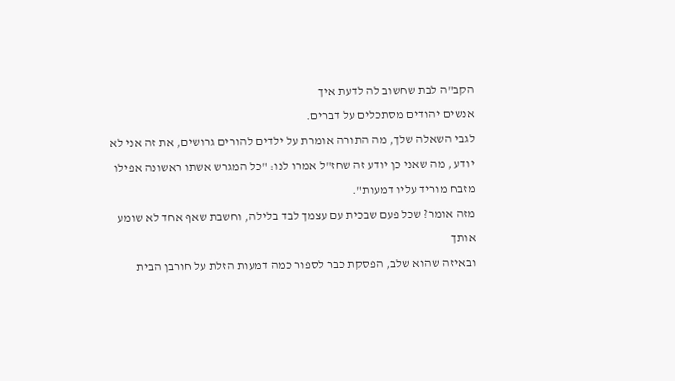הקב"ה לבת שחשוב לה לדעת איך
אנשים יהודים מסתכלים על דברים.
לגבי השאלה שלך, מה התורה אומרת על ילדים להורים גרושים, את זה אני לא יודע , מה שאני כן יודע זה שחז"ל אמרו לנו: "כל המגרש אשתו ראשונה אפילו מזבח מוריד עליו דמעות".
מזה אומר? שכל פעם שבכית עם עצמך לבד בלילה, וחשבת שאף אחד לא שומע אותך
ובאיזה שהוא שלב, הפסקת כבר לספור כמה דמעות הזלת על חורבן הבית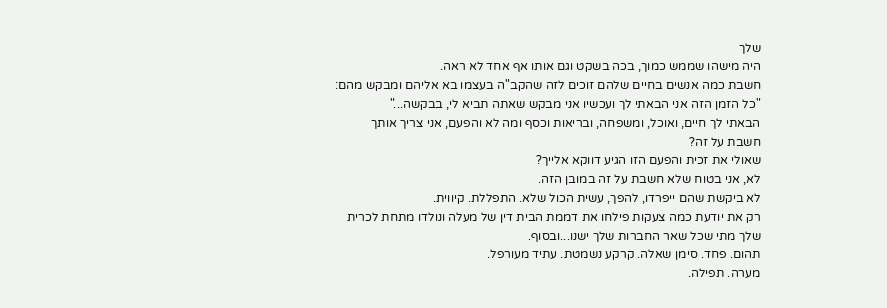שלך
היה מישהו שממש כמוך, בכה בשקט וגם אותו אף אחד לא ראה.
חשבת כמה אנשים בחיים שלהם זוכים לזה שהקב"ה בעצמו בא אליהם ומבקש מהם:
"כל הזמן הזה אני הבאתי לך ועכשיו אני מבקש שאתה תביא לי, בבקשה..."
הבאתי לך חיים, ואוכל, ומשפחה, ובריאות וכסף ומה לא והפעם, אני צריך אותך
חשבת על זה?
שאולי את זכית והפעם הזו הגיע דווקא אלייך?
לא, אני בטוח שלא חשבת על זה במובן הזה.
לא ביקשת שהם ייפרדו, להפך, עשית הכול שלא. התפללת. קיווית.
רק את יודעת כמה צעקות פילחו את דממת הבית דין של מעלה ונולדו מתחת לכרית
שלך מתי שכל שאר החברות שלך ישנו...ובסוף.
תהום. פחד. סימן שאלה. קרקע נשמטת. עתיד מעורפל.
מערה. תפילה.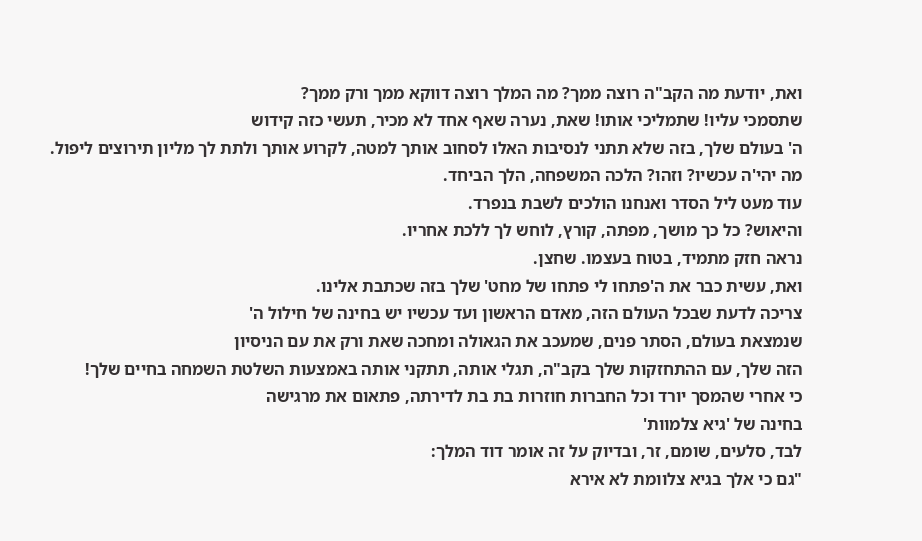ואת, יודעת מה הקב"ה רוצה ממך? מה המלך רוצה דווקא ממך ורק ממך?
שתסמכי עליו! שתמליכי אותו! שאת, נערה שאף אחד לא מכיר, תעשי כזה קידוש
ה' בעולם שלך, בזה שלא תתני לנסיבות האלו לסחוב אותך למטה, לקרוע אותך ולתת לך מליון תירוצים ליפול.
מה יהי'ה עכשיו? וזהו? הלכה המשפחה, הלך הביחד.
עוד מעט ליל הסדר ואנחנו הולכים לשבת בנפרד.
והיאוש? כל כך מושך, מפתה, קורץ, לוחש לך ללכת אחריו.
נראה חזק מתמיד, בטוח בעצמו. שחצן.
ואת, עשית כבר את ה'פתחו לי פתחו של מחט' שלך בזה שכתבת אלינו.
צריכה לדעת שבכל העולם הזה, מאדם הראשון ועד עכשיו יש בחינה של חילול ה'
שנמצאת בעולם, הסתר פנים, שמעכב את הגאולה ומחכה שאת ורק את עם הניסיון
הזה שלך, עם ההתחזקות שלך בקב"ה, תגלי אותה, תתקני אותה באמצעות השלטת השמחה בחיים שלך!
כי אחרי שהמסך יורד וכל החברות חוזרות בת בת לדירתה, פתאום את מרגישה
בחינה של 'גיא צלמוות'
לבד, סלעים, שומם, זר, ובדיוק על זה אומר דוד המלך:
"גם כי אלך בגיא צלוומת לא אירא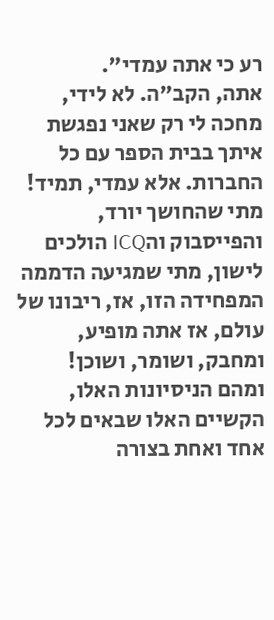רע כי אתה עמדי".
אתה, הקב"ה. לא לידי, מחכה לי רק שאני נפגשת איתך בבית הספר עם כל החברות. אלא עמדי, תמיד!
מתי שהחושך יורד, והפייסבוק והICQ הולכים לישון, מתי שמגיעה הדממה המפחידה הזו, אז, ריבונו של עולם, אז אתה מופיע, ומחבק, ושומר, ושוכן!
ומהם הניסיונות האלו, הקשיים האלו שבאים לכל אחד ואחת בצורה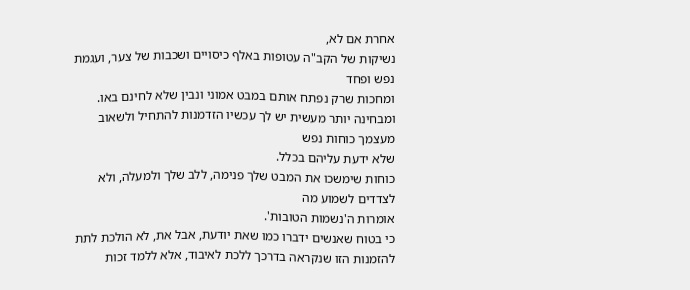אחרת אם לא,
נשיקות של הקב"ה עטופות באלף כיסויים ושכבות של צער, ועגמת נפש ופחד
ומחכות שרק נפתח אותם במבט אמוני ונבין שלא לחינם באו.
ומבחינה יותר מעשית יש לך עכשיו הזדמנות להתחיל ולשאוב מעצמך כוחות נפש
שלא ידעת עליהם בכלל.
כוחות שימשכו את המבט שלך פנימה, ללב שלך ולמעלה, ולא לצדדים לשמוע מה
אומרות ה'נשמות הטובות'.
כי בטוח שאנשים ידברו כמו שאת יודעת, אבל את, לא הולכת לתת להזמנות הזו שנקראה בדרכך ללכת לאיבוד, אלא ללמד זכות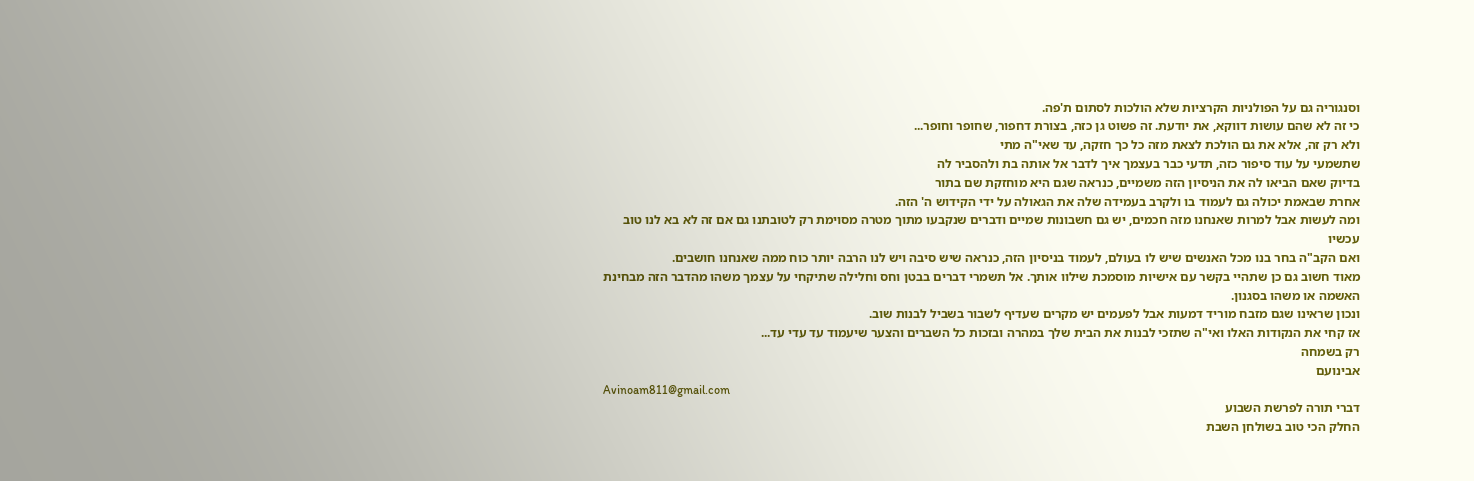וסנגוריה גם על הפולניות הקרציות שלא הולכות לסתום ת'פה.
כי זה לא שהם עושות דווקא, את יודעת. זה פשוט גן כזה, בצורת דחפור, שחופר וחופר...
ולא רק זה, אלא את גם הולכת לצאת מזה כל כך חזקה, עד שאי"ה מתי
שתשמעי על עוד סיפור כזה, תדעי כבר בעצמך איך לדבר אל אותה בת ולהסביר לה
בדיוק שאם הביאו לה את הניסיון הזה משמיים, כנראה שגם היא מוחזקת שם בתור
אחרת שבאמת יכולה גם לעמוד בו ולקרב בעמידה שלה את הגאולה על ידי הקידוש ה' הזה.
ומה לעשות אבל למרות שאנחנו מזה חכמים, יש גם חשבונות שמיים ודברים שנקבעו מתוך מטרה מסוימת רק לטובתנו גם אם זה לא בא לנו טוב עכשיו
ואם הקב"ה בחר בנו מכל האנשים שיש לו בעולם, לעמוד בניסיון הזה, כנראה שיש סיבה ויש לנו הרבה יותר כוח ממה שאנחנו חושבים.
מאוד חשוב גם כן שתהיי בקשר עם אישיות מוסמכת שילוו אותך. אל תשמרי דברים בבטן וחס וחלילה שתיקחי על עצמך משהו מהדבר הזה מבחינת האשמה או משהו בסגנון.
ונכון שראינו שגם מזבח מוריד דמעות אבל לפעמים יש מקרים שעדיף לשבור בשביל לבנות שוב.
אז קחי את הנקודות האלו ואי"ה שתזכי לבנות את הבית שלך במהרה ובזכות כל השברים והצער שיעמוד עד עדי עד...
רק בשמחה
אבינועם
Avinoam811@gmail.com
דברי תורה לפרשת השבוע
החלק הכי טוב בשולחן השבת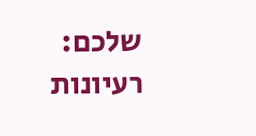שלכם: רעיונות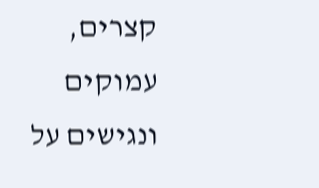קצרים, עמוקים ונגישים על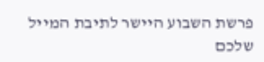פרשת השבוע היישר לתיבת המייל שלכם